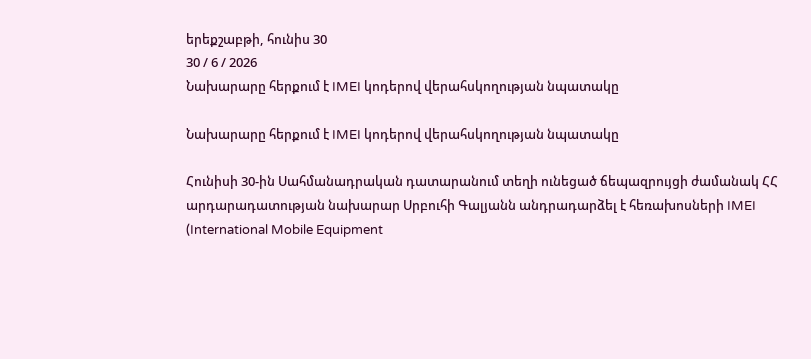երեքշաբթի, հունիս 30
30 / 6 / 2026
Նախարարը հերքում է IMEI կոդերով վերահսկողության նպատակը

Նախարարը հերքում է IMEI կոդերով վերահսկողության նպատակը

Հունիսի 30-ին Սահմանադրական դատարանում տեղի ունեցած ճեպազրույցի ժամանակ ՀՀ արդարադատության նախարար Սրբուհի Գալյանն անդրադարձել է հեռախոսների IMEI (International Mobile Equipment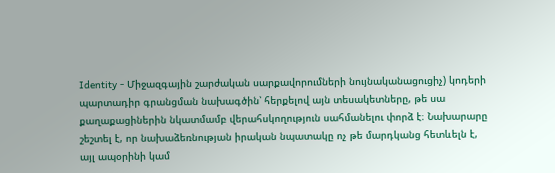Identity - Միջազգային շարժական սարքավորումների նույնականացուցիչ) կոդերի պարտադիր գրանցման նախագծին՝ հերքելով այն տեսակետները, թե սա քաղաքացիներին նկատմամբ վերահսկողություն սահմանելու փորձ է։ Նախարարը շեշտել է, որ նախաձեռնության իրական նպատակը ոչ թե մարդկանց հետևելն է, այլ ապօրինի կամ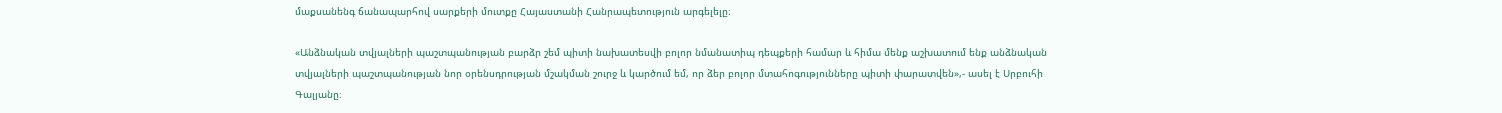մաքսանենգ ճանապարհով սարքերի մուտքը Հայաստանի Հանրապետություն արգելելը։

«Անձնական տվյալների պաշտպանության բարձր շեմ պիտի նախատեսվի բոլոր նմանատիպ դեպքերի համար և հիմա մենք աշխատում ենք անձնական տվյալների պաշտպանության նոր օրենսդրության մշակման շուրջ և կարծում եմ, որ ձեր բոլոր մտահոգությունները պիտի փարատվեն»,- ասել է Սրբուհի Գալյանը։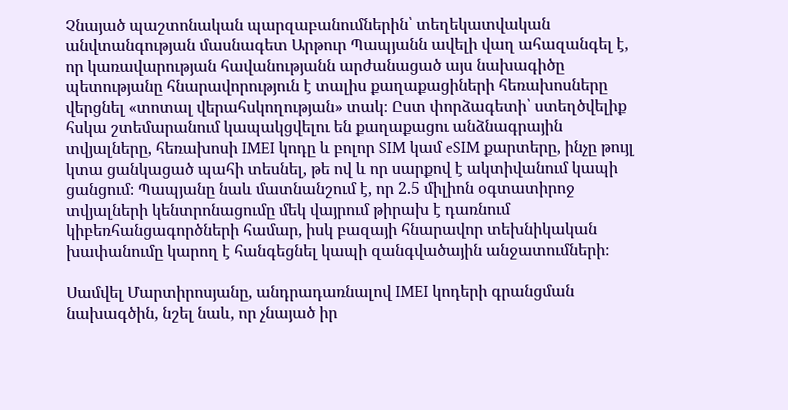Չնայած պաշտոնական պարզաբանումներին՝ տեղեկատվական անվտանգության մասնագետ Արթուր Պապյանն ավելի վաղ ահազանգել է, որ կառավարության հավանությանն արժանացած այս նախագիծը պետությանը հնարավորություն է տալիս քաղաքացիների հեռախոսները վերցնել «տոտալ վերահսկողության» տակ։ Ըստ փորձագետի՝ ստեղծվելիք հսկա շտեմարանում կապակցվելու են քաղաքացու անձնագրային տվյալները, հեռախոսի IMEI կոդը և բոլոր SIM կամ eSIM քարտերը, ինչը թույլ կտա ցանկացած պահի տեսնել, թե ով և որ սարքով է ակտիվանում կապի ցանցում։ Պապյանը նաև մատնանշում է, որ 2.5 միլիոն օգտատիրոջ տվյալների կենտրոնացումը մեկ վայրում թիրախ է դառնում կիբեռհանցագործների համար, իսկ բազայի հնարավոր տեխնիկական խափանումը կարող է հանգեցնել կապի զանգվածային անջատումների։

Սամվել Մարտիրոսյանը, անդրադառնալով IMEI կոդերի գրանցման նախագծին, նշել նաև, որ չնայած իր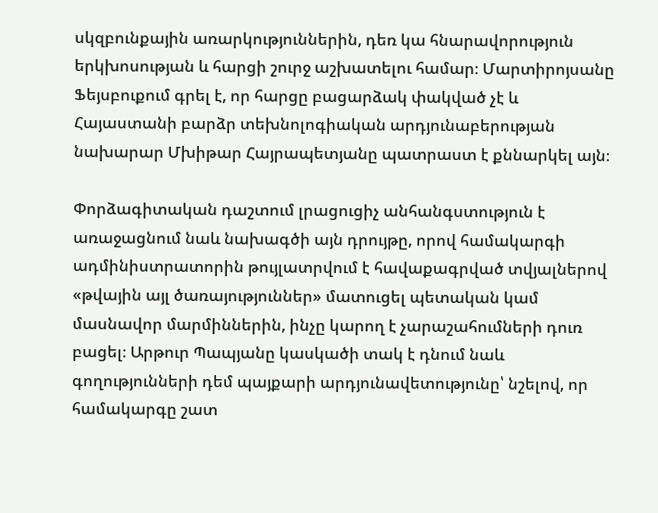սկզբունքային առարկություններին, դեռ կա հնարավորություն երկխոսության և հարցի շուրջ աշխատելու համար։ Մարտիրոյսանը Ֆեյսբուքում գրել է, որ հարցը բացարձակ փակված չէ և Հայաստանի բարձր տեխնոլոգիական արդյունաբերության նախարար Մխիթար Հայրապետյանը պատրաստ է քննարկել այն։

Փորձագիտական դաշտում լրացուցիչ անհանգստություն է առաջացնում նաև նախագծի այն դրույթը, որով համակարգի ադմինիստրատորին թույլատրվում է հավաքագրված տվյալներով «թվային այլ ծառայություններ» մատուցել պետական կամ մասնավոր մարմիններին, ինչը կարող է չարաշահումների դուռ բացել։ Արթուր Պապյանը կասկածի տակ է դնում նաև գողությունների դեմ պայքարի արդյունավետությունը՝ նշելով, որ համակարգը շատ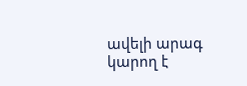ավելի արագ կարող է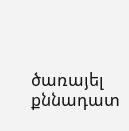ծառայել քննադատ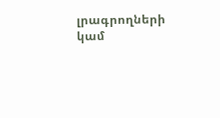լրագրողների կամ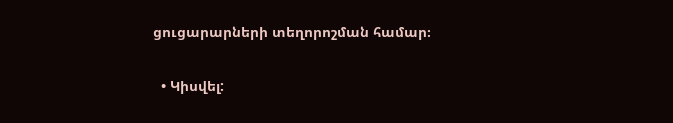ցուցարարների տեղորոշման համար։

  • Կիսվել: